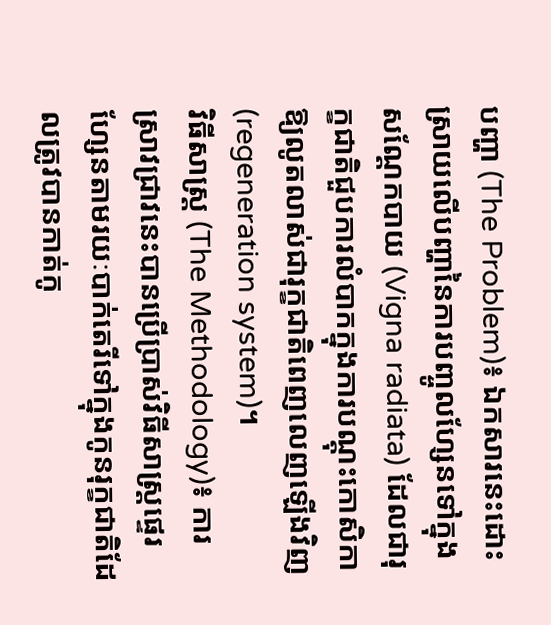បញ្ហា (The Problem)៖ ឯកសារនេះដោះស្រាយលើបញ្ហានៃការបញ្ចូលហ្សែនទៅក្នុងសណ្តែកបាយ (Vigna radiata) ដែលជារុក្ខជាតិជួបការលំបាកក្នុងការបណ្ដុះកោសិកាឱ្យលូតលាស់ជារុក្ខជាតិពេញលេញឡើងវិញ (regeneration system)។
វិធីសាស្ត្រ (The Methodology)៖ ការស្រាវជ្រាវនេះបានប្រើប្រាស់វិធីសាស្ត្រផ្ទេរហ្សែនតាមរយៈបាក់តេរីទៅក្នុងកូនរុក្ខជាតិដែលត្រូវបានកាត់កូ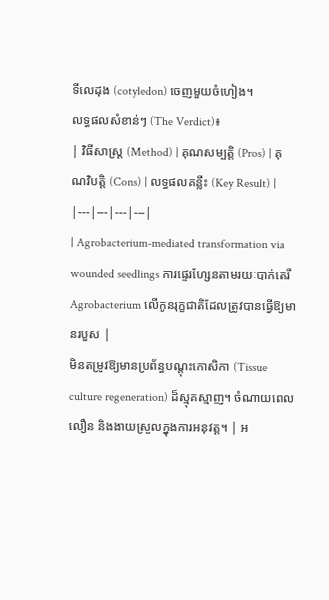ទីលេដុង (cotyledon) ចេញមួយចំហៀង។
លទ្ធផលសំខាន់ៗ (The Verdict)៖
| វិធីសាស្ត្រ (Method) | គុណសម្បត្តិ (Pros) | គុណវិបត្តិ (Cons) | លទ្ធផលគន្លឹះ (Key Result) |
|---|---|---|---|
| Agrobacterium-mediated transformation via wounded seedlings ការផ្ទេរហ្សែនតាមរយៈបាក់តេរី Agrobacterium លើកូនរុក្ខជាតិដែលត្រូវបានធ្វើឱ្យមានរបួស |
មិនតម្រូវឱ្យមានប្រព័ន្ធបណ្ដុះកោសិកា (Tissue culture regeneration) ដ៏ស្មុគស្មាញ។ ចំណាយពេលលឿន និងងាយស្រួលក្នុងការអនុវត្ត។ | អ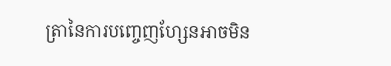ត្រានៃការបញ្ចេញហ្សែនអាចមិន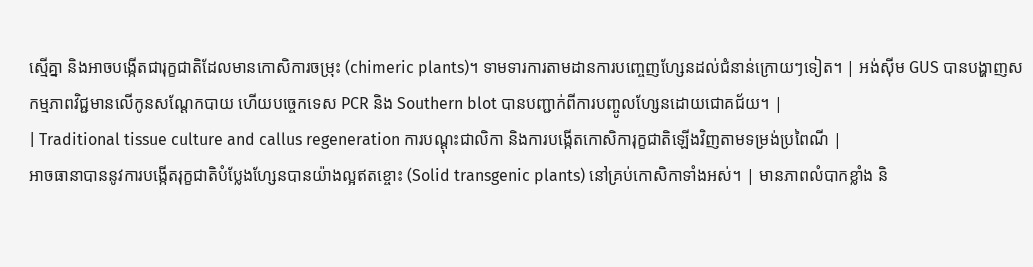ស្មើគ្នា និងអាចបង្កើតជារុក្ខជាតិដែលមានកោសិការចម្រុះ (chimeric plants)។ ទាមទារការតាមដានការបញ្ចេញហ្សែនដល់ជំនាន់ក្រោយៗទៀត។ | អង់ស៊ីម GUS បានបង្ហាញសកម្មភាពវិជ្ជមានលើកូនសណ្តែកបាយ ហើយបច្ចេកទេស PCR និង Southern blot បានបញ្ជាក់ពីការបញ្ចូលហ្សែនដោយជោគជ័យ។ |
| Traditional tissue culture and callus regeneration ការបណ្ដុះជាលិកា និងការបង្កើតកោសិការុក្ខជាតិឡើងវិញតាមទម្រង់ប្រពៃណី |
អាចធានាបាននូវការបង្កើតរុក្ខជាតិបំប្លែងហ្សែនបានយ៉ាងល្អឥតខ្ចោះ (Solid transgenic plants) នៅគ្រប់កោសិកាទាំងអស់។ | មានភាពលំបាកខ្លាំង និ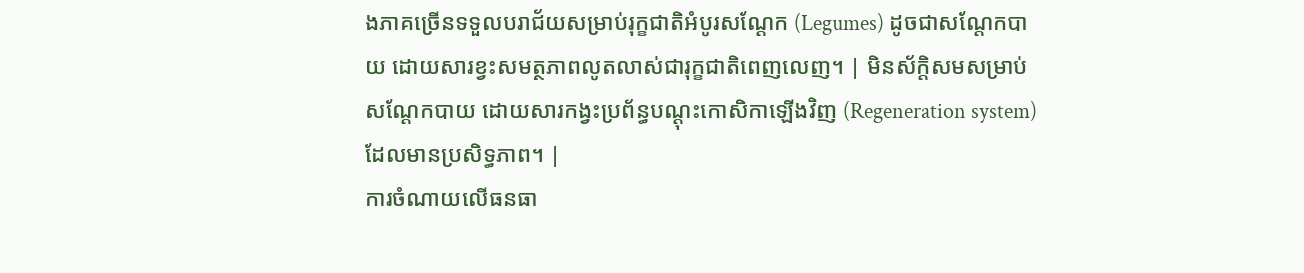ងភាគច្រើនទទួលបរាជ័យសម្រាប់រុក្ខជាតិអំបូរសណ្តែក (Legumes) ដូចជាសណ្តែកបាយ ដោយសារខ្វះសមត្ថភាពលូតលាស់ជារុក្ខជាតិពេញលេញ។ | មិនស័ក្តិសមសម្រាប់សណ្តែកបាយ ដោយសារកង្វះប្រព័ន្ធបណ្ដុះកោសិកាឡើងវិញ (Regeneration system) ដែលមានប្រសិទ្ធភាព។ |
ការចំណាយលើធនធា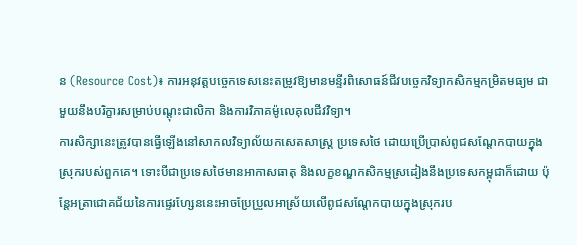ន (Resource Cost)៖ ការអនុវត្តបច្ចេកទេសនេះតម្រូវឱ្យមានមន្ទីរពិសោធន៍ជីវបច្ចេកវិទ្យាកសិកម្មកម្រិតមធ្យម ជាមួយនឹងបរិក្ខារសម្រាប់បណ្ដុះជាលិកា និងការវិភាគម៉ូលេគុលជីវវិទ្យា។
ការសិក្សានេះត្រូវបានធ្វើឡើងនៅសាកលវិទ្យាល័យកសេតសាស្ត្រ ប្រទេសថៃ ដោយប្រើប្រាស់ពូជសណ្តែកបាយក្នុងស្រុករបស់ពួកគេ។ ទោះបីជាប្រទេសថៃមានអាកាសធាតុ និងលក្ខខណ្ឌកសិកម្មស្រដៀងនឹងប្រទេសកម្ពុជាក៏ដោយ ប៉ុន្តែអត្រាជោគជ័យនៃការផ្ទេរហ្សែននេះអាចប្រែប្រួលអាស្រ័យលើពូជសណ្តែកបាយក្នុងស្រុករប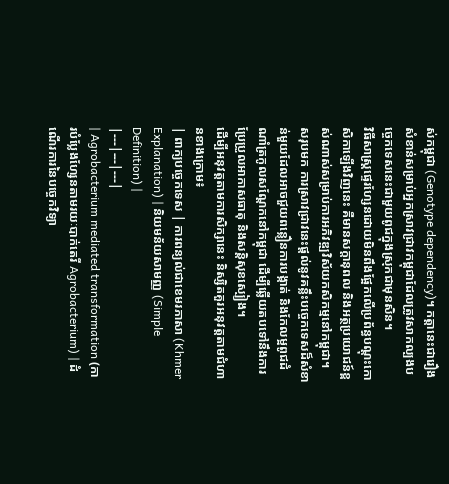ស់កម្ពុជា (Genotype dependency)។ កត្តានេះជារឿងសំខាន់សម្រាប់អ្នកស្រាវជ្រាវកម្ពុជាដែលត្រូវសាកល្បងបច្ចេកទេសនេះជាមួយពូជក្នុងស្រុកជាមុនសិន។
វិធីសាស្ត្រផ្ទេរហ្សែនដោយមិនពឹងផ្អែកលើប្រព័ន្ធបណ្ដុះកោសិកាឡើងវិញនេះ គឺមានសក្តានុពល និងអត្ថប្រយោជន៍ខ្ពស់ណាស់សម្រាប់ការអភិវឌ្ឍវិស័យកសិកម្មនៅកម្ពុជា។
សរុបមក ការស្រាវជ្រាវនេះផ្តល់នូវគន្លឹះបច្ចេកទេសដ៏សំខាន់មួយដែលអាចជួយពន្លឿនការបង្កាត់ និងកែលម្អពូជដំណាំត្រកូលសណ្តែកនៅកម្ពុជា ដើម្បីឆ្លើយតបទៅនឹងការប្រែប្រួលអាកាសធាតុ និងសន្តិសុខស្បៀង។
ដើម្បីអនុវត្តតាមការសិក្សានេះ និស្សិតគួរអនុវត្តតាមជំហានខាងក្រោម៖
| ពាក្យបច្ចេកទេស | ការពន្យល់ជាខេមរភាសា (Khmer Explanation) | និយមន័យសាមញ្ញ (Simple Definition) |
|---|---|---|
| Agrobacterium mediated transformation (ការបំប្លែងហ្សែនតាមរយៈបាក់តេរី Agrobacterium) | ដំណើរការនៃបច្ចេកវិទ្យា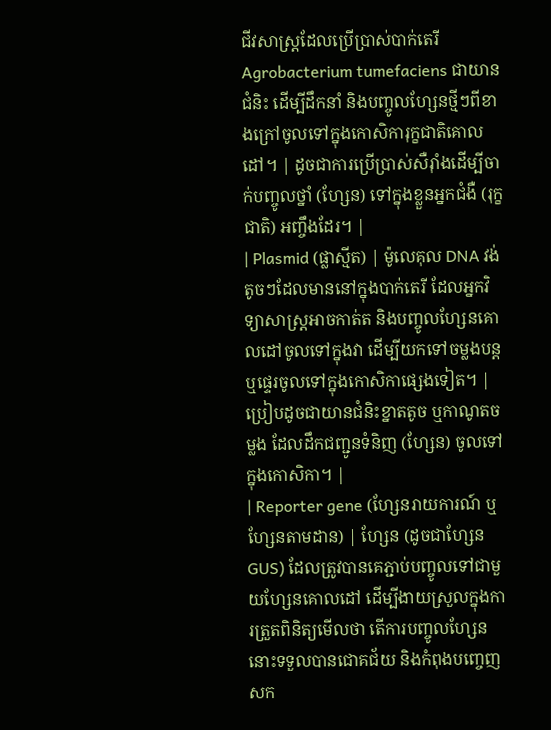ជីវសាស្ត្រដែលប្រើប្រាស់បាក់តេរី Agrobacterium tumefaciens ជាយានជំនិះ ដើម្បីដឹកនាំ និងបញ្ចូលហ្សែនថ្មីៗពីខាងក្រៅចូលទៅក្នុងកោសិការុក្ខជាតិគោលដៅ។ | ដូចជាការប្រើប្រាស់សឺរ៉ាំងដើម្បីចាក់បញ្ចូលថ្នាំ (ហ្សែន) ទៅក្នុងខ្លួនអ្នកជំងឺ (រុក្ខជាតិ) អញ្ចឹងដែរ។ |
| Plasmid (ផ្លាស្មីត) | ម៉ូលេគុល DNA វង់តូចៗដែលមាននៅក្នុងបាក់តេរី ដែលអ្នកវិទ្យាសាស្ត្រអាចកាត់ត និងបញ្ចូលហ្សែនគោលដៅចូលទៅក្នុងវា ដើម្បីយកទៅចម្លងបន្ត ឬផ្ទេរចូលទៅក្នុងកោសិកាផ្សេងទៀត។ | ប្រៀបដូចជាយានជំនិះខ្នាតតូច ឬកាណូតចម្លង ដែលដឹកជញ្ជូនទំនិញ (ហ្សែន) ចូលទៅក្នុងកោសិកា។ |
| Reporter gene (ហ្សែនរាយការណ៍ ឬហ្សែនតាមដាន) | ហ្សែន (ដូចជាហ្សែន GUS) ដែលត្រូវបានគេភ្ជាប់បញ្ចូលទៅជាមួយហ្សែនគោលដៅ ដើម្បីងាយស្រួលក្នុងការត្រួតពិនិត្យមើលថា តើការបញ្ចូលហ្សែននោះទទួលបានជោគជ័យ និងកំពុងបញ្ចេញសក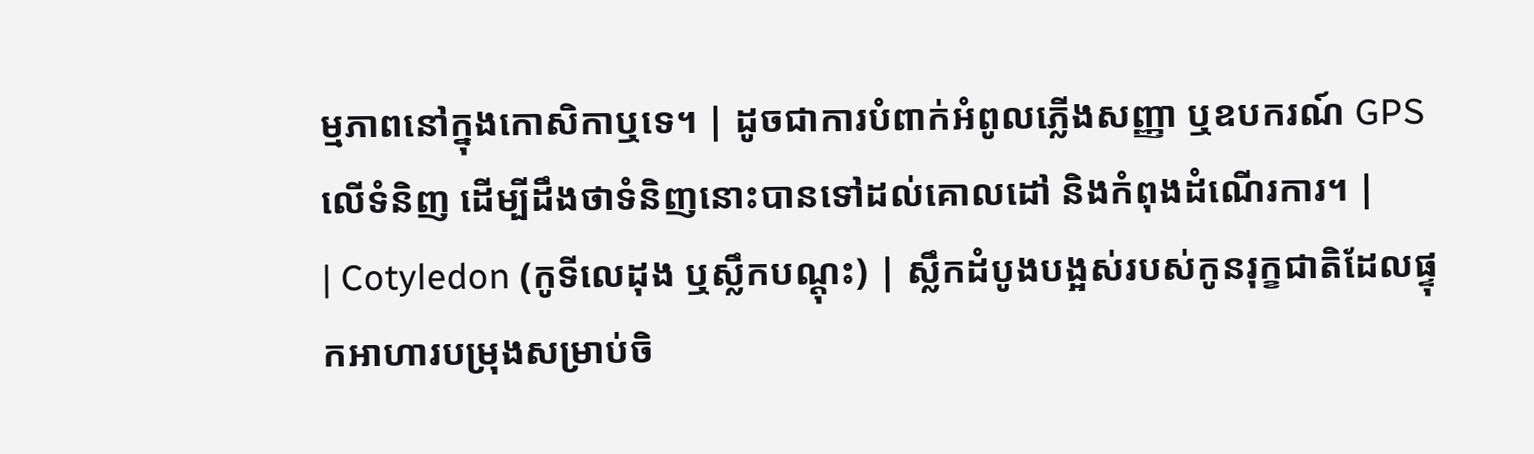ម្មភាពនៅក្នុងកោសិកាឬទេ។ | ដូចជាការបំពាក់អំពូលភ្លើងសញ្ញា ឬឧបករណ៍ GPS លើទំនិញ ដើម្បីដឹងថាទំនិញនោះបានទៅដល់គោលដៅ និងកំពុងដំណើរការ។ |
| Cotyledon (កូទីលេដុង ឬស្លឹកបណ្តុះ) | ស្លឹកដំបូងបង្អស់របស់កូនរុក្ខជាតិដែលផ្ទុកអាហារបម្រុងសម្រាប់ចិ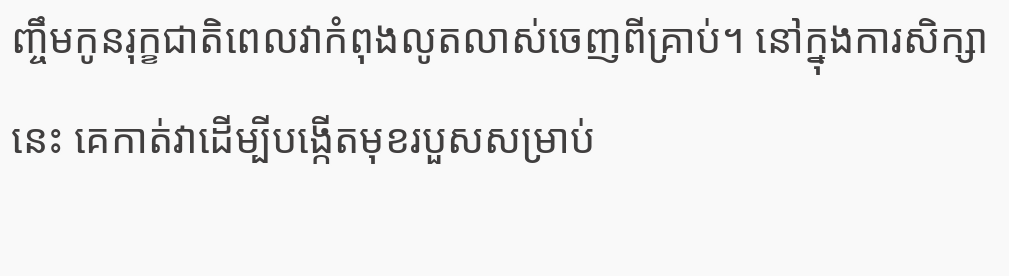ញ្ចឹមកូនរុក្ខជាតិពេលវាកំពុងលូតលាស់ចេញពីគ្រាប់។ នៅក្នុងការសិក្សានេះ គេកាត់វាដើម្បីបង្កើតមុខរបួសសម្រាប់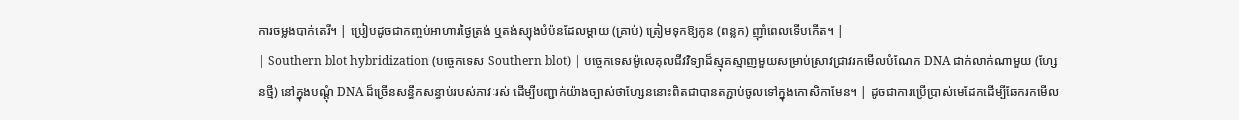ការចម្លងបាក់តេរី។ | ប្រៀបដូចជាកញ្ចប់អាហារថ្ងៃត្រង់ ឬតង់ស្យុងបំប៉នដែលម្តាយ (គ្រាប់) ត្រៀមទុកឱ្យកូន (ពន្លក) ញ៉ាំពេលទើបកើត។ |
| Southern blot hybridization (បច្ចេកទេស Southern blot) | បច្ចេកទេសម៉ូលេគុលជីវវិទ្យាដ៏ស្មុគស្មាញមួយសម្រាប់ស្រាវជ្រាវរកមើលបំណែក DNA ជាក់លាក់ណាមួយ (ហ្សែនថ្មី) នៅក្នុងបណ្តុំ DNA ដ៏ច្រើនសន្ធឹកសន្ធាប់របស់ភាវៈរស់ ដើម្បីបញ្ជាក់យ៉ាងច្បាស់ថាហ្សែននោះពិតជាបានតភ្ជាប់ចូលទៅក្នុងកោសិកាមែន។ | ដូចជាការប្រើប្រាស់មេដែកដើម្បីឆែករកមើល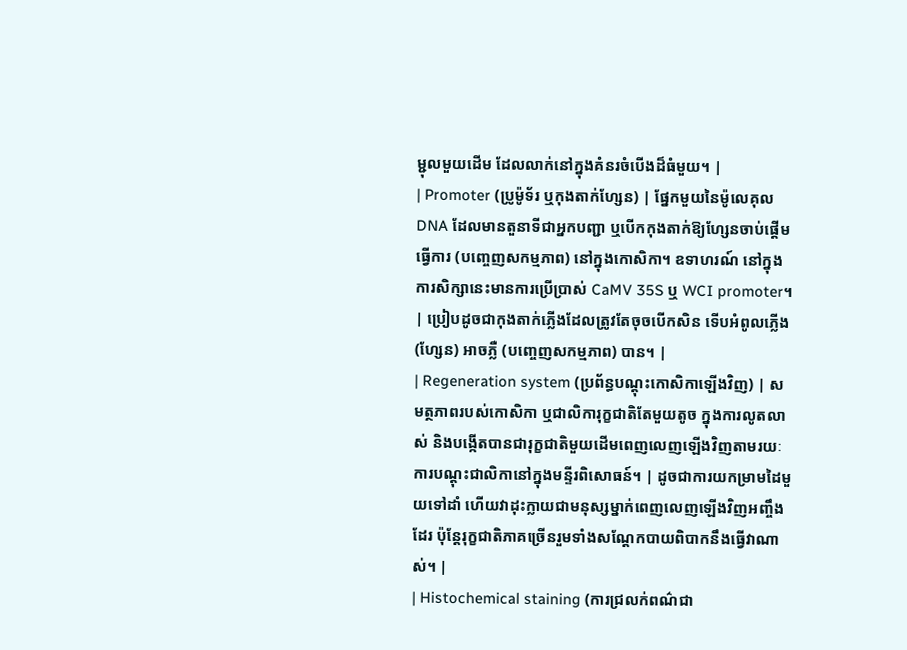ម្ជុលមួយដើម ដែលលាក់នៅក្នុងគំនរចំបើងដ៏ធំមួយ។ |
| Promoter (ប្រូម៉ូទ័រ ឬកុងតាក់ហ្សែន) | ផ្នែកមួយនៃម៉ូលេគុល DNA ដែលមានតួនាទីជាអ្នកបញ្ជា ឬបើកកុងតាក់ឱ្យហ្សែនចាប់ផ្តើមធ្វើការ (បញ្ចេញសកម្មភាព) នៅក្នុងកោសិកា។ ឧទាហរណ៍ នៅក្នុងការសិក្សានេះមានការប្រើប្រាស់ CaMV 35S ឬ WCI promoter។ | ប្រៀបដូចជាកុងតាក់ភ្លើងដែលត្រូវតែចុចបើកសិន ទើបអំពូលភ្លើង (ហ្សែន) អាចភ្លឺ (បញ្ចេញសកម្មភាព) បាន។ |
| Regeneration system (ប្រព័ន្ធបណ្តុះកោសិកាឡើងវិញ) | សមត្ថភាពរបស់កោសិកា ឬជាលិការុក្ខជាតិតែមួយតូច ក្នុងការលូតលាស់ និងបង្កើតបានជារុក្ខជាតិមួយដើមពេញលេញឡើងវិញតាមរយៈការបណ្តុះជាលិកានៅក្នុងមន្ទីរពិសោធន៍។ | ដូចជាការយកម្រាមដៃមួយទៅដាំ ហើយវាដុះក្លាយជាមនុស្សម្នាក់ពេញលេញឡើងវិញអញ្ចឹងដែរ ប៉ុន្តែរុក្ខជាតិភាគច្រើនរួមទាំងសណ្តែកបាយពិបាកនឹងធ្វើវាណាស់។ |
| Histochemical staining (ការជ្រលក់ពណ៌ជា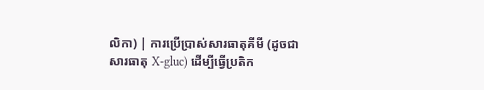លិកា) | ការប្រើប្រាស់សារធាតុគីមី (ដូចជាសារធាតុ X-gluc) ដើម្បីធ្វើប្រតិក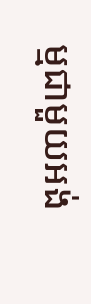ម្មជាមួយអង់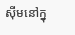ស៊ីមនៅក្នុ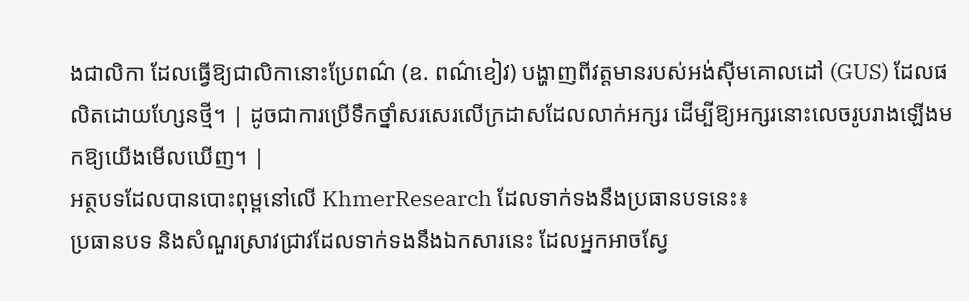ងជាលិកា ដែលធ្វើឱ្យជាលិកានោះប្រែពណ៌ (ឧ. ពណ៌ខៀវ) បង្ហាញពីវត្តមានរបស់អង់ស៊ីមគោលដៅ (GUS) ដែលផលិតដោយហ្សែនថ្មី។ | ដូចជាការប្រើទឹកថ្នាំសរសេរលើក្រដាសដែលលាក់អក្សរ ដើម្បីឱ្យអក្សរនោះលេចរូបរាងឡើងមកឱ្យយើងមើលឃើញ។ |
អត្ថបទដែលបានបោះពុម្ពនៅលើ KhmerResearch ដែលទាក់ទងនឹងប្រធានបទនេះ៖
ប្រធានបទ និងសំណួរស្រាវជ្រាវដែលទាក់ទងនឹងឯកសារនេះ ដែលអ្នកអាចស្វែ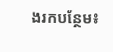ងរកបន្ថែម៖